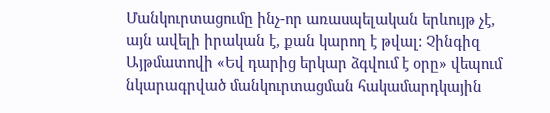Մանկուրտացումը ինչ-որ առասպելական երևույթ չէ, այն ավելի իրական է, քան կարող է թվալ: Չինգիզ Այթմատովի «Եվ դարից երկար ձգվում է օրը» վեպում նկարագրված մանկուրտացման հակամարդկային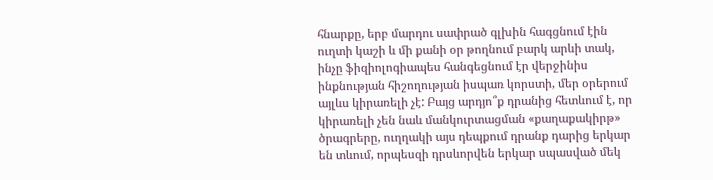հնարքը, երբ մարդու սափրած գլխին հագցնում էին ուղտի կաշի և մի քանի օր թողնում բարկ արևի տակ, ինչը ֆիզիոլոգիապես հանգեցնում էր վերջինիս ինքնության հիշողության իսպառ կորստի, մեր օրերում այլևս կիրառելի չէ: Բայց արդյո՞ք դրանից հետևում է, որ կիրառելի չեն նաև մանկուրտացման «քաղաքակիրթ» ծրագրերը, ուղղակի այս դեպքում դրանք դարից երկար են տևում, որպեսզի դրսևորվեն երկար սպասված մեկ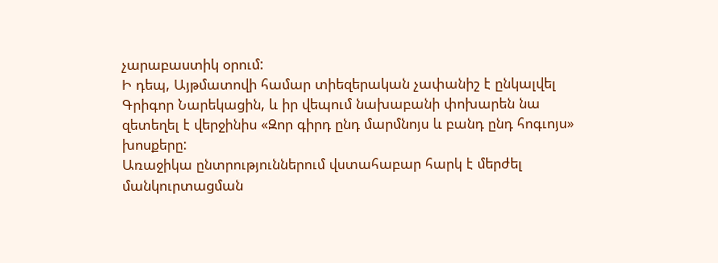չարաբաստիկ օրում:
Ի դեպ, Այթմատովի համար տիեզերական չափանիշ է ընկալվել Գրիգոր Նարեկացին, և իր վեպում նախաբանի փոխարեն նա զետեղել է վերջինիս «Զոր գիրդ ընդ մարմնոյս և բանդ ընդ հոգւոյս» խոսքերը:
Առաջիկա ընտրություններում վստահաբար հարկ է մերժել մանկուրտացման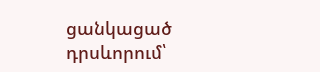ցանկացած դրսևորում՝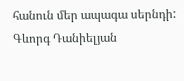հանուն մեր ապագա սերնդի:
Գևորգ Դանիելյան